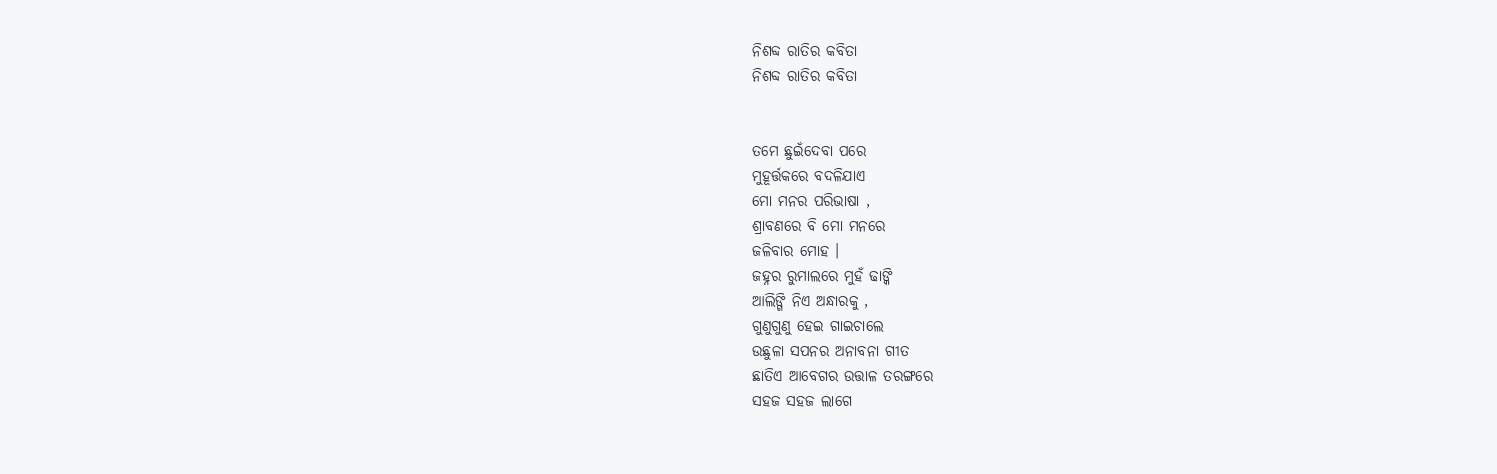ନିଶବ୍ଦ ରାତିର କବିତା
ନିଶବ୍ଦ ରାତିର କବିତା


ତମେ ଛୁଇଁଦେବା ପରେ
ମୁହୂର୍ତ୍ତକରେ ବଦଳିଯାଏ
ମୋ ମନର ପରିଭାଷା ,
ଶ୍ରାବଣରେ ବି ମୋ ମନରେ
ଜଳିବାର ମୋହ ।
ଜହ୍ନର ରୁମାଲରେ ମୁହଁ ଢାଙ୍କି
ଆଲିଙ୍ଗି ନିଏ ଅନ୍ଧାରକୁ ,
ଗୁଣୁଗୁଣୁ ହେଇ ଗାଇଚାଲେ
ଉଛୁଳା ସପନର ଅନାବନା ଗୀତ
ଛାତିଏ ଆବେଗର ଉତ୍ତାଳ ତରଙ୍ଗରେ
ସହଜ ସହଜ ଲାଗେ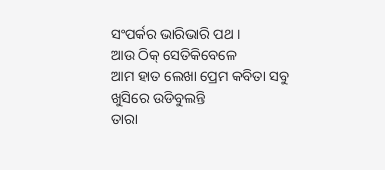ସଂପର୍କର ଭାରିଭାରି ପଥ ।
ଆଉ ଠିକ୍ ସେତିକିବେଳେ
ଆମ ହାତ ଲେଖା ପ୍ରେମ କବିତା ସବୁ
ଖୁସିରେ ଉଡିବୁଲନ୍ତି
ତାରା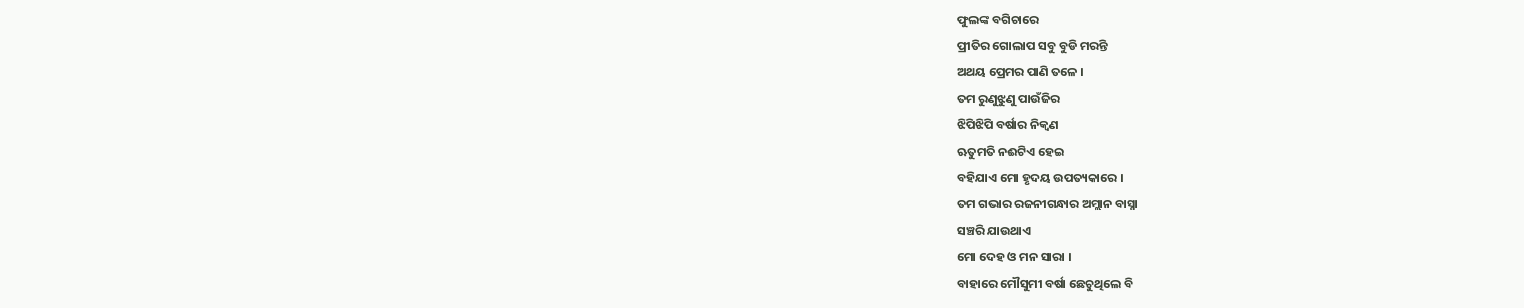ଫୁଲଙ୍କ ବଗିଚାରେ
ପ୍ରୀତିର ଗୋଲାପ ସବୁ ବୁଡି ମରନ୍ତି
ଅଥୟ ପ୍ରେମର ପାଣି ତଳେ ।
ତମ ରୁଣୁଝୁଣୁ ପାଉଁଜିର
ଝିପିଝିପି ବର୍ଷାର ନିକ୍ବଣ
ଋତୁମତି ନଈଟିଏ ହେଇ
ବହିଯାଏ ମୋ ହୃଦୟ ଉପତ୍ୟକାରେ ।
ତମ ଗଭାର ରଜନୀଗନ୍ଧାର ଅମ୍ଲାନ ବାସ୍ନା
ସଞ୍ଚରି ଯାଉଥାଏ
ମୋ ଦେହ ଓ ମନ ସାରା ।
ବାହାରେ ମୌସୁମୀ ବର୍ଷା ଛେଚୁଥିଲେ ବି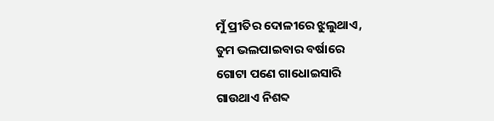ମୁଁ ପ୍ରୀତିର ଦୋଳୀରେ ଝୁଲୁଥାଏ,
ତୁମ ଭଲପାଇବାର ବର୍ଷାରେ
ଗୋଟା ପଣେ ଗାଧୋଇସାରି
ଗାଉଥାଏ ନିଶବ୍ଦ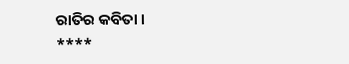ରାତିର କବିତା ।
****